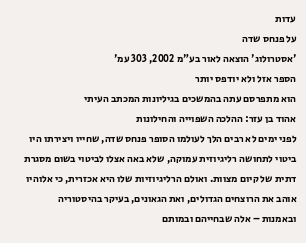עדות
על פנחס שדה
'אסטרולוג' הוצאה לאור בע"מ 2002, 303 עמ'
הספר אזל ולא יודפס יותר
הוא מתפרסם עתה בהמשכים בגיליונות המכתב העיתי
אהוד בן עזר: ההלכה השפוייה והחילונות
לפני ימים לא רבים הלך לעולמו הסופר פנחס שדה, שחייו ויצירתו היו ביטוי לתחושה רליגיוזית עמוקה, שלא באה אצלו לביטוי בשום מסגרת דתית של קיום מצוות. ואולם הרליגיוזיות שלו היא אכזרית, כי אלוהיו אוהב את הרוצחים הגדולים, ואת הגאונים, בעיקר בהיסטוריה ובאמנות – אלה שבחייהם ובמותם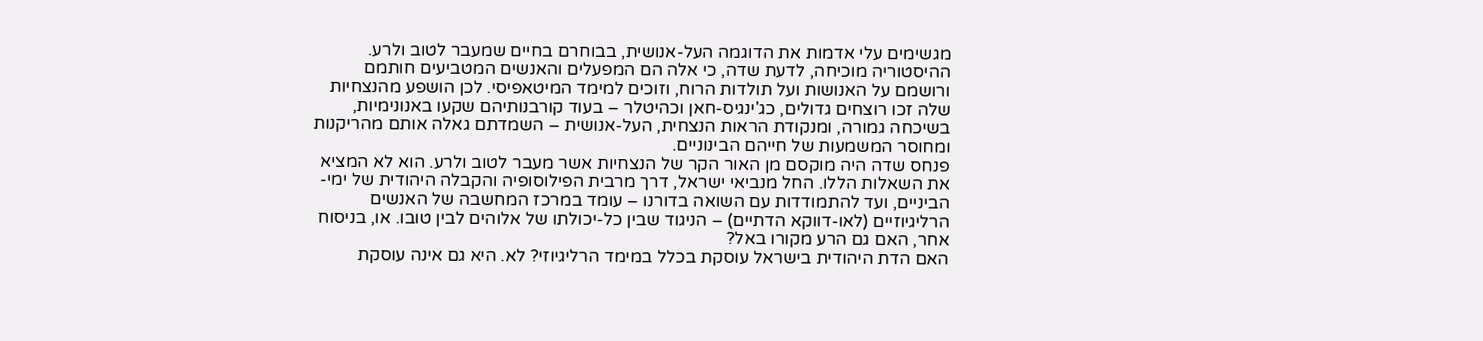מגשימים עלי אדמות את הדוגמה העל-אנושית, בבוחרם בחיים שמעבר לטוב ולרע.
ההיסטוריה מוכיחה, לדעת שדה, כי אלה הם המפעלים והאנשים המטביעים חותמם ורושמם על האנושות ועל תולדות הרוח, וזוכים למימד המיטאפיסי. לכן הושפע מהנצחיות שלה זכו רוצחים גדולים, כג'ינגיס-חאן וכהיטלר – בעוד קורבנותיהם שקעו באנונימיות, בשיכחה גמורה, ומנקודת הראות הנצחית, העל-אנושית – השמדתם גאלה אותם מהריקנות ומחוסר המשמעות של חייהם הבינוניים.
פנחס שדה היה מוקסם מן האור הקר של הנצחיות אשר מעבר לטוב ולרע. הוא לא המציא את השאלות הללו. החל מנביאי ישראל, דרך מרבית הפילוסופיה והקבלה היהודית של ימי-הביניים, ועד להתמודדות עם השואה בדורנו – עומד במרכז המחשבה של האנשים הרליגיוזיים (לאו-דווקא הדתיים) – הניגוד שבין כל-יכולתו של אלוהים לבין טובו. או, בניסוח אחר, האם גם הרע מקורו באל?
האם הדת היהודית בישראל עוסקת בכלל במימד הרליגיוזי? לא. היא גם אינה עוסקת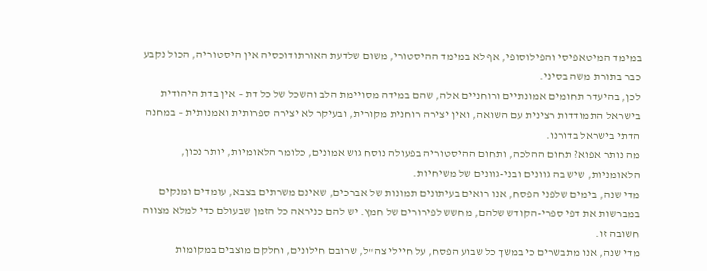במימד המיטאפיסי והפילוסופי, אף לא במימד ההיסטורי, משום שלדעת האורתודוכסיה אין היסטוריה, הכול נקבע כבר בתורת משה בסיני.
לכן, בהיעדר תחומים אמונתיים ורוחניים אלה, שהם במידה מסויימת הלב והשכל של כל דת – אין בדת היהודית בישראל התמודדות רצינית עם השואה, ואין יצירה רוחנית מקורית, ובעיקר לא יצירה ספרותית ואמנותית – במחנה הדתי בישראל בדורנו.
מה נותר אפוא? תחום ההלכה, ותחום ההיסטוריה בפעולה נוסח גוש אמונים, כלומר הלאומיות, יותר נכון, הלאומניות, שיש בה גוונים ובני-גוונים של משיחיות.
מדי שנה, בימים שלפני הפסח, אנו רואים בעיתונים תמונות של אברכים, שאינם משרתים בצבא, עומדים ומנקים במברשות את דפי ספרי-הקודש שלהם, מחשש לפירורים של חמץ. יש להם כניראה כל הזמן שבעולם כדי למלא מצווה חשובה זו.
מדי שנה, אנו מתבשרים כי במשך כל שבוע הפסח, על חיילי צה"ל, שרובם חילונים, וחלקם מוצבים במקומות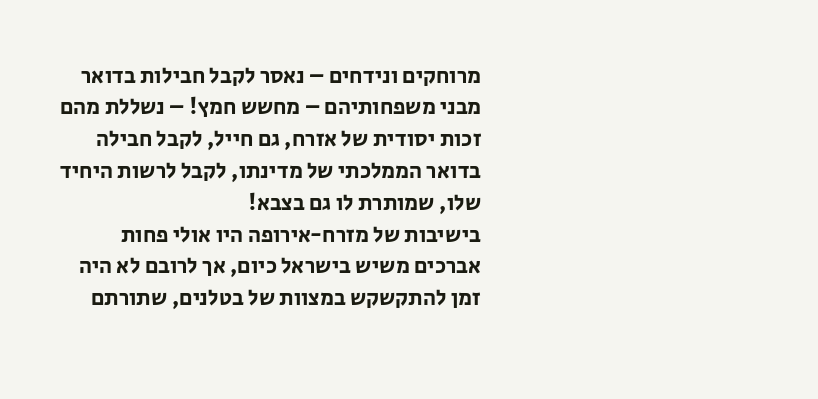מרוחקים ונידחים – נאסר לקבל חבילות בדואר מבני משפחותיהם – מחשש חמץ! – נשללת מהם זכות יסודית של אזרח, גם חייל, לקבל חבילה בדואר הממלכתי של מדינתו, לקבל לרשות היחיד שלו, שמותרת לו גם בצבא!
בישיבות של מזרח-אירופה היו אולי פחות אברכים משיש בישראל כיום, אך לרובם לא היה זמן להתקשקש במצוות של בטלנים, שתורתם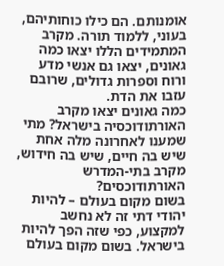אומנותם. הם כילו כוחותיהם, בעוני, ללמוד תורה. מקרב המתמידים הללו יצאו כמה גאונים, יצאו גם אנשי מדע ורוח וספרות גדולים, שרובם עזבו את הדת.
כמה גאונים יצאו מקרב האורתודוכסיה בישראל? מתי שמענו לאחרונה מלה אחת שיש בה חיים, שיש בה חידוש, מקרב בתי-המדרש האורתודוכסים?
בשום מקום בעולם – להיות יהודי דתי זה לא נחשב למקצוע, כפי שזה הפך להיות בישראל. בשום מקום בעולם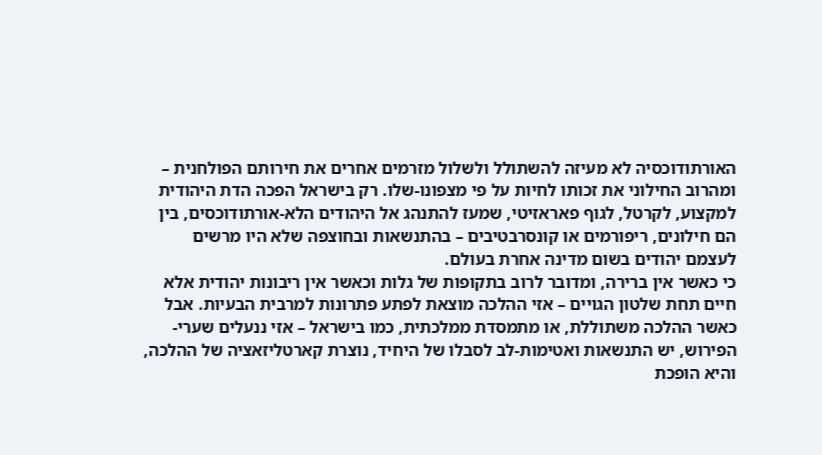האורתודוכסיה לא מעיזה להשתולל ולשלול מזרמים אחרים את חירותם הפולחנית – ומהרוב החילוני את זכותו לחיות על פי מצפונו-שלו. רק בישראל הפכה הדת היהודית למקצוע, לקרטל, לגוף פאראזיטי, שמעז להתנהג אל היהודים הלא-אורתודוכסים, בין הם חילונים, ריפורמים או קונסרבטיבים – בהתנשאות ובחוצפה שלא היו מרשים לעצמם יהודים בשום מדינה אחרת בעולם.
כי כאשר אין ברירה, ומדובר לרוב בתקופות של גלות וכאשר אין ריבונות יהודית אלא חיים תחת שלטון הגויים – אזי ההלכה מוצאת לפתע פתרונות למרבית הבעיות. אבל כאשר ההלכה משתוללת, או מתמסדת ממלכתית, כמו בישראל – אזי ננעלים שערי-הפירוש, יש התנשאות ואטימות-לב לסבלו של היחיד, נוצרת קארטליזאציה של ההלכה, והיא הופכת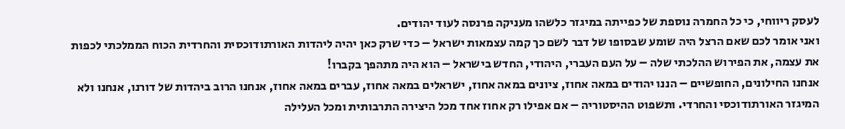לעסק ריווחי, כי כל החמרה נוספת של כפייתה במיגזר כלשהו מעניקה פרנסה לעוד יהודים.
ואני אומר לכם שאם הרצל היה שומע שבסופו של דבר לשם כך קמה עצמאות ישראל – כדי שרק כאן יהיה ליהדות האורתודוכסית והחרדית הכוח הממלכתי לכפות את עצמה, את הפירוש ההלכתי שלה – על העם העברי, היהודי, החדש בישראל – הוא היה מתהפך בקברו!
אנחנו החילונים, החופשיים – הננו יהודים במאה אחוז, ציונים במאה אחוז, ישראלים במאה אחוז, עברים במאה אחוז, אנחנו הרוב ביהדות של דורנו, אנחנו ולא המיגזר האורתודוכסי והחרדי. ותשפוט ההיסטוריה – אם אפילו רק אחוז אחד מכל היצירה התרבותית ומכל העלילה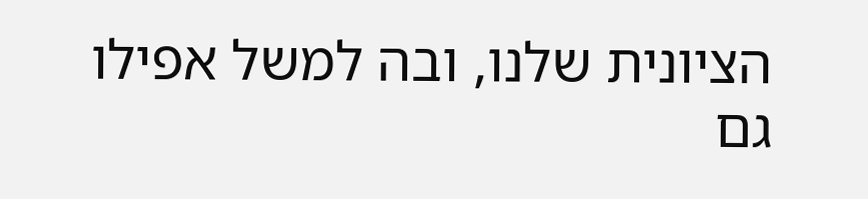הציונית שלנו, ובה למשל אפילו גם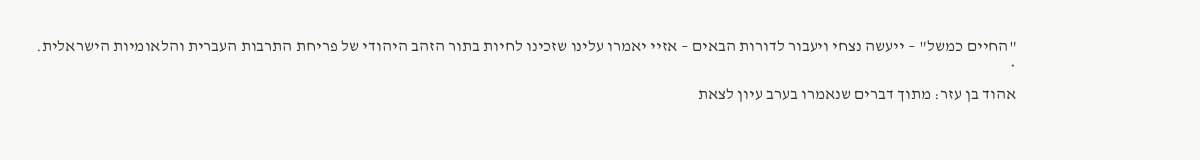"החיים כמשל" – ייעשה נצחי ויעבור לדורות הבאים – אזיי יאמרו עלינו שזכינו לחיות בתור הזהב היהודי של פריחת התרבות העברית והלאומיות הישראלית.
*
אהוד בן עזר: מתוך דברים שנאמרו בערב עיון לצאת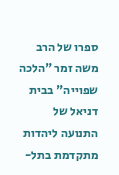ספרו של הרב משה זמר "הלכה שפוייה" בבית דניאל של התנועה ליהדות מתקדמת בתל-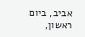אביב, ביום ראשון,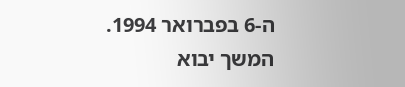ה-6 בפברואר 1994.
המשך יבוא